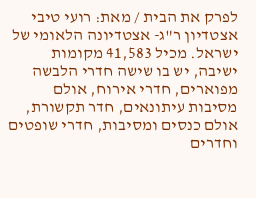לפרק את הבית / מאת: רועי טיבי
אצטדיון ר"ג- אצטדיונה הלאומי של ישראל. מכיל 41,583 מקומות ישיבה, יש בו שישה חדרי הלבשה מפוארים, חדרי אירוח, אולם מסיבות עיתונאים, חדר תקשורת, אולם כנסים ומסיבות, חדרי שופטים וחדרים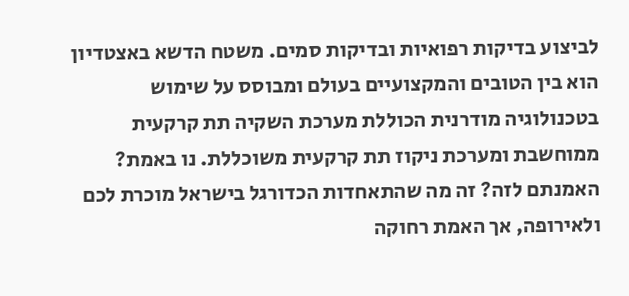לביצוע בדיקות רפואיות ובדיקות סמים. משטח הדשא באצטדיון הוא בין הטובים והמקצועיים בעולם ומבוסס על שימוש בטכנולוגיה מודרנית הכוללת מערכת השקיה תת קרקעית ממוחשבת ומערכת ניקוז תת קרקעית משוכללת. נו באמת? האמנתם לזה? זה מה שהתאחדות הכדורגל בישראל מוכרת לכם ולאירופה, אך האמת רחוקה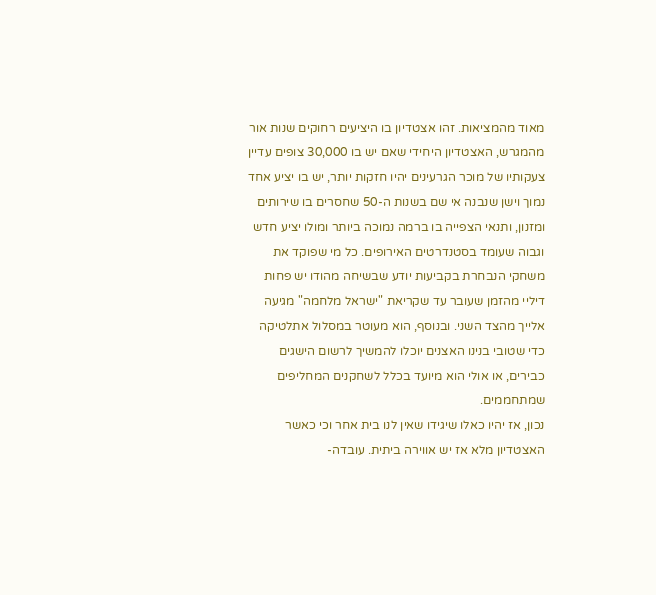מאוד מהמציאות. זהו אצטדיון בו היציעים רחוקים שנות אור מהמגרש, האצטדיון היחידי שאם יש בו 30,000 צופים עדיין צעקותיו של מוכר הגרעינים יהיו חזקות יותר, יש בו יציע אחד נמוך וישן שנבנה אי שם בשנות ה-50 שחסרים בו שירותים ומזנון, ותנאי הצפייה בו ברמה נמוכה ביותר ומולו יציע חדש וגבוה שעומד בסטנדרטים האירופים. כל מי שפוקד את משחקי הנבחרת בקביעות יודע שבשיחה מהודו יש פחות דיליי מהזמן שעובר עד שקריאת "ישראל מלחמה" מגיעה אלייך מהצד השני. ובנוסף, הוא מעוטר במסלול אתלטיקה כדי שטובי בנינו האצנים יוכלו להמשיך לרשום הישגים כבירים, או אולי הוא מיועד בכלל לשחקנים המחליפים שמתחממים.
נכון, אז יהיו כאלו שיגידו שאין לנו בית אחר וכי כאשר האצטדיון מלא אז יש אווירה ביתית. עובדה-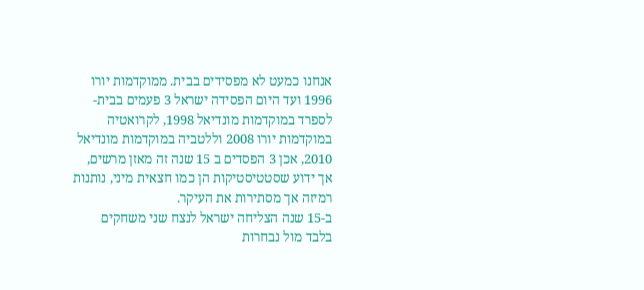אנחנו כמעט לא מפסידים בבית. ממוקדמות יורו 1996 ועד היום הפסידה ישראל 3 פעמים בבית- לספרד במוקדמות מונדיאל 1998, לקרואטיה במוקדמות יורו 2008 וללטביה במוקדמות מונדיאל 2010, אכן 3 הפסדים ב 15 שנה זה מאזן מרשים, אך ידוע שסטטיסטיקות הן כמו חצאית מיני, נותנות רמיזה אך מסתירות את העיקר.
ב-15 שנה הצליחה ישראל לנצח שני משחקים בלבד מול נבחרות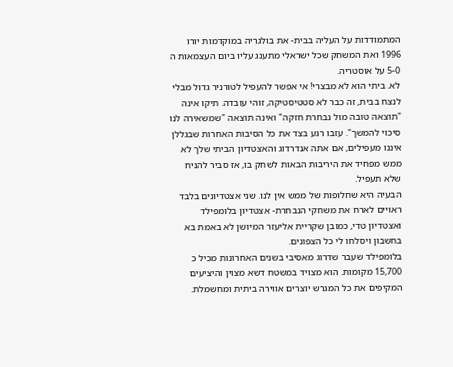המתמודדות על העליה בבית- את בולגריה במוקדמות יורו 1996 ואת המשחק שכל ישראלי מתענג עליו ביום העצמאות ה 5-0 על אוסטריה.
לא. ביתי הוא לא מבצרי! אי אפשר להעפיל לטורניר גדול מבלי לנצח בבית, זה כבר לא סטטיסטיקה, זוהי עובדה. תיקו אינה "תוצאה טובה מול נבחרת חזקה" ואינה תוצאה "שמשאירה לנו סיכוי להמשך". עזבו רגע בצד את כל הסיבות האחרות שבגללן איננו מעפילים, אם אתה אנדרדוג והאצטדיון הביתי שלך לא ממש מפחיד את היריבות הבאות לשחק בו, אז סביר להניח שלא תעפיל.
הבעיה היא שחלופות של ממש אין לנו. שני אצטדיונים בלבד ראויים לארח את משחקי הנבחרת- אצטדיון בלומפילד ואצטדיון טדי, כמובן שקריית אליעזר המיושן לא באמת בא בחשבון ויסלחו לי כל הצפונים.
בלומפילד שעבר שדרוג מאסיבי בשנים האחרונות מכיל כ 15,700 מקומות. הוא מצויד במשטח דשא מצוין והיציעים המקיפים את כל המגרש יוצרים אווירה ביתית ומחשמלת.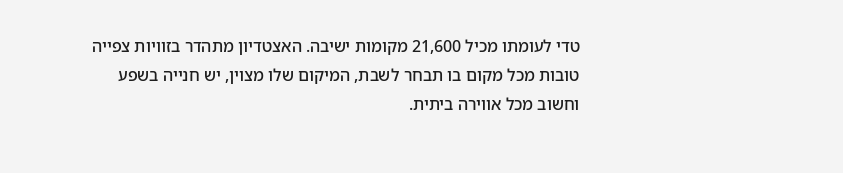טדי לעומתו מכיל 21,600 מקומות ישיבה. האצטדיון מתהדר בזוויות צפייה טובות מכל מקום בו תבחר לשבת, המיקום שלו מצוין, יש חנייה בשפע וחשוב מכל אווירה ביתית.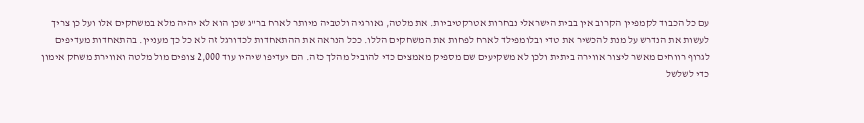עם כל הכבוד לקמפיין הקרוב אין בבית הישראלי נבחרות אטרקטיביות. את מלטה, גאורגיה ולטביה מיותר לארח בר"ג שכן הוא לא יהיה מלא במשחקים אלו ועל כן צריך לעשות את הנדרש על מנת להכשיר את טדי ובלומפילד לארח לפחות את המשחקים הללו. ככל הנראה את ההתאחדות לכדורגל זה לא כל כך מעניין. בהתאחדות מעדיפים לגרוף רווחים מאשר ליצור אווירה ביתית ולכן לא משקיעים שם מספיק מאמצים כדי להוביל מהלך כזה. הם יעדיפו שיהיו עוד 2,000 צופים מול מלטה ואווירת משחק אימון כדי לשלשל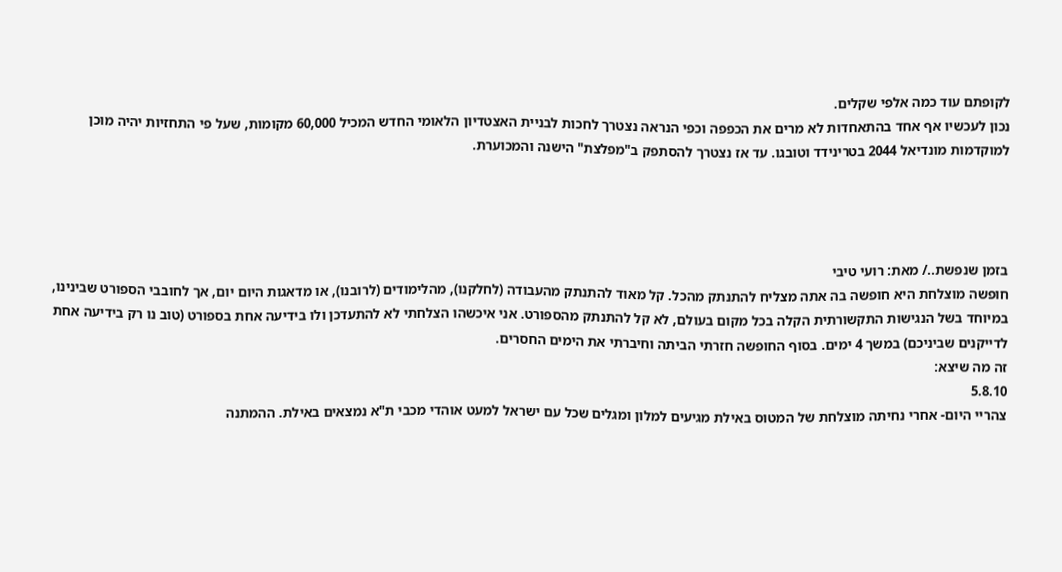לקופתם עוד כמה אלפי שקלים.
נכון לעכשיו אף אחד בהתאחדות לא מרים את הכפפה וכפי הנראה נצטרך לחכות לבניית האצטדיון הלאומי החדש המכיל 60,000 מקומות, שעל פי התחזיות יהיה מוכן למוקדמות מונדיאל 2044 בטרינידד וטובגו. עד אז נצטרך להסתפק ב"מפלצת" הישנה והמכוערת.




בזמן שנפשת../ מאת: רועי טיבי
חופשה מוצלחת היא חופשה בה אתה מצליח להתנתק מהכל. קל מאוד להתנתק מהעבודה (לחלקנו), מהלימודים (לרובנו), או מדאגות היום יום, אך לחובבי הספורט שבינינו, במיוחד בשל הנגישות התקשורתית הקלה בכל מקום בעולם, לא קל להתנתק מהספורט. אני איכשהו הצלחתי לא להתעדכן ולו בידיעה אחת בספורט (טוב נו רק בידיעה אחת לדייקנים שביניכם) במשך 4 ימים. בסוף החופשה חזרתי הביתה וחיברתי את הימים החסרים.
זה מה שיצא:
5.8.10
צהריי היום- אחרי נחיתה מוצלחת של המטוס באילת מגיעים למלון ומגלים שכל עם ישראל למעט אוהדי מכבי ת"א נמצאים באילת. ההמתנה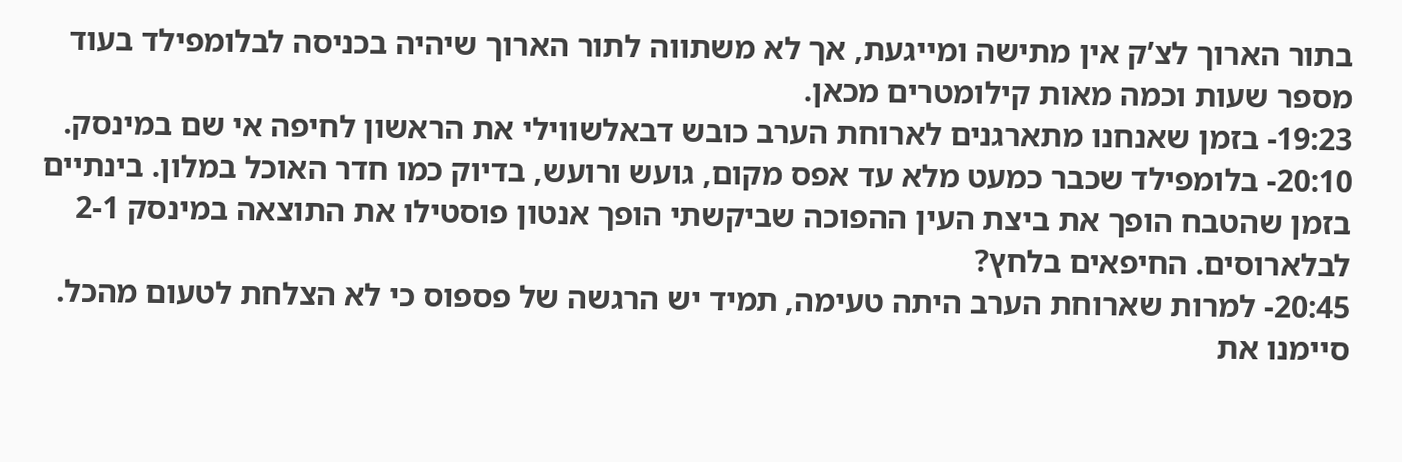בתור הארוך לצ’ק אין מתישה ומייגעת, אך לא משתווה לתור הארוך שיהיה בכניסה לבלומפילד בעוד מספר שעות וכמה מאות קילומטרים מכאן.
19:23- בזמן שאנחנו מתארגנים לארוחת הערב כובש דבאלשווילי את הראשון לחיפה אי שם במינסק.
20:10- בלומפילד שכבר כמעט מלא עד אפס מקום, גועש ורועש, בדיוק כמו חדר האוכל במלון. בינתיים בזמן שהטבח הופך את ביצת העין ההפוכה שביקשתי הופך אנטון פוסטילו את התוצאה במינסק 2-1 לבלארוסים. החיפאים בלחץ?
20:45- למרות שארוחת הערב היתה טעימה, תמיד יש הרגשה של פספוס כי לא הצלחת לטעום מהכל. סיימנו את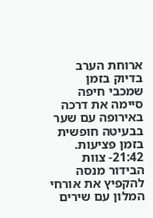ארוחת הערב בדיוק בזמן שמכבי חיפה סיימה את דרכה באירופה עם שער בבעיטה חופשית בזמן פציעות.
21:42- צוות הבידור מנסה להקפיץ את אורחי המלון עם שירים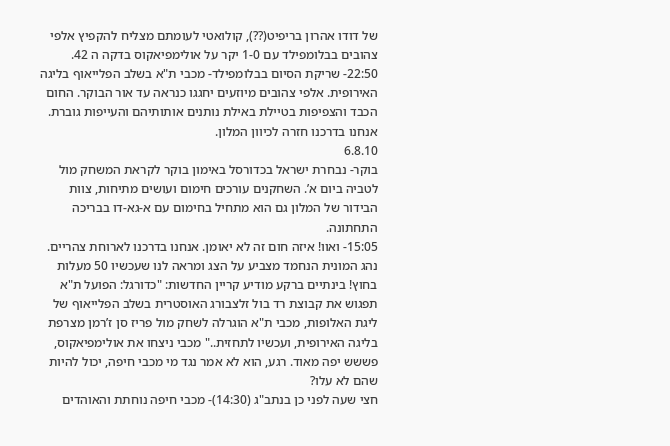של דודו אהרון בריפיט(??), קולואטי לעומתם מצליח להקפיץ אלפי צהובים בבלומפילד עם 1-0 יקר על אולימפיאקוס בדקה ה 42.
22:50- שריקת הסיום בבלומפילד- מכבי ת"א בשלב הפלייאוף בליגה האירופית. אלפי צהובים מיוזעים יחגגו כנראה עד אור הבוקר. החום הכבד והצפיפות בטיילת באילת נותנים אותותיהם והעייפות גוברת. אנחנו בדרכנו חזרה לכיוון המלון.
6.8.10
בוקר- נבחרת ישראל בכדורסל באימון בוקר לקראת המשחק מול לטביה ביום א’. השחקנים עורכים חימום ועושים מתיחות, צוות הבידור של המלון גם הוא מתחיל בחימום עם א-גא-דו בבריכה התחתונה.
15:05- ואוו! איזה חום זה לא יאומן. אנחנו בדרכנו לארוחת צהריים. נהג המונית הנחמד מצביע על הצג ומראה לנו שעכשיו 50 מעלות בחוץ! בינתיים ברקע מודיע קריין החדשות: "כדורגל: הפועל ת"א תפגוש את קבוצת רד בול זלצבורג האוסטרית בשלב הפלייאוף של ליגת האלופות, מכבי ת"א הוגרלה לשחק מול פריז סן ז’רמן מצרפת בליגה האירופית, ועכשיו לתחזית.." מכבי ניצחו את אולימפיאקוס, פששש יפה מאוד. רגע, הוא לא אמר נגד מי מכבי חיפה, יכול להיות שהם לא עלו?
חצי שעה לפני כן בנתב"ג (14:30)- מכבי חיפה נוחתת והאוהדים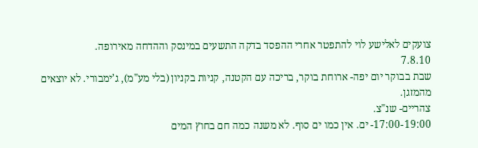צועקים לאלישע לוי להתפטר אחרי ההפסד בדקה התשעים במינסק וההדחה מאירופה.
7.8.10
שבת בבוקר יום יפה- ארוחת בוקר, בריכה עם הקטנה, קניות בקניון (בלי מע"מ), ג’ימבורי. לא יוצאים מהמזגן.
צהריים- שנ"צ.
17:00-19:00- ים. אין כמו ים סוף. לא משנה כמה חם בחוץ המים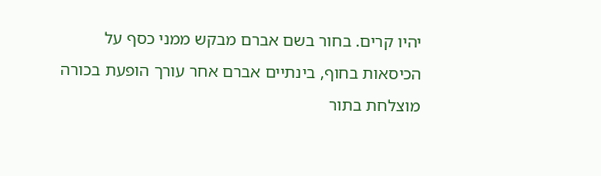יהיו קרים. בחור בשם אברם מבקש ממני כסף על הכיסאות בחוף, בינתיים אברם אחר עורך הופעת בכורה מוצלחת בתור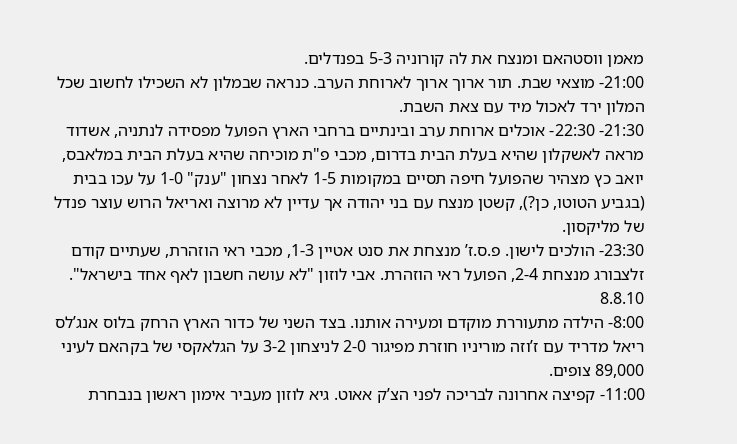מאמן ווסטהאם ומנצח את לה קורוניה 5-3 בפנדלים.
21:00- מוצאי שבת. תור ארוך ארוך לארוחת הערב. כנראה שבמלון לא השכילו לחשוב שכל המלון ירד לאכול מיד עם צאת השבת.
21:30- 22:30- אוכלים ארוחת ערב ובינתיים ברחבי הארץ הפועל מפסידה לנתניה, אשדוד מראה לאשקלון שהיא בעלת הבית בדרום, מכבי פ"ת מוכיחה שהיא בעלת הבית במלאבס, יואב כץ מצהיר שהפועל חיפה תסיים במקומות 1-5 לאחר נצחון "ענק" 1-0 על עכו בבית (בגביע הטוטו, כן?), קשטן מנצח עם בני יהודה אך עדיין לא מרוצה ואריאל הרוש עוצר פנדל של מליקסון.
23:30- הולכים לישון. פ.ס.ז’ מנצחת את סנט אטיין 1-3, מכבי ראי הוזהרת, שעתיים קודם זלצבורג מנצחת 2-4, הפועל ראי הוזהרת. אבי לוזון "לא עושה חשבון לאף אחד בישראל".
8.8.10
8:00- הילדה מתעוררת מוקדם ומעירה אותנו. בצד השני של כדור הארץ הרחק בלוס אנג’לס ריאל מדריד עם ז’וזה מוריניו חוזרת מפיגור 2-0 לניצחון 3-2 על הגלאקסי של בקהאם לעיני 89,000 צופים.
11:00- קפיצה אחרונה לבריכה לפני הצ’ק אאוט. גיא לוזון מעביר אימון ראשון בנבחרת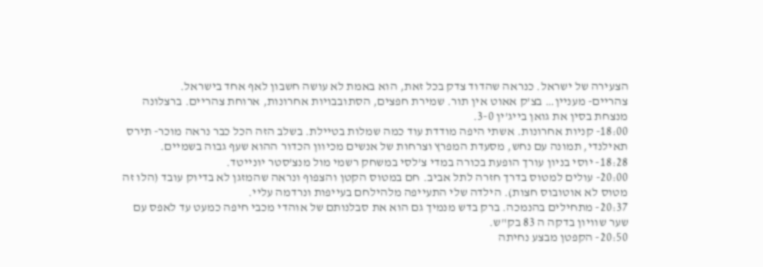הצעירה של ישראל. כנראה שהדוד צדק בכל זאת, הוא באמת לא עושה חשבון לאף אחד בישראל.
צהריים- מעניין… בצ’ק אאוט אין תור. שמירת חפצים, הסתובבויות אחרונות, ארוחת צהריים. ברצלונה מנצחת בסין את גואן בייג’ין 3-0.
18:00- קניות אחרונות. אשתי היפה מודדת עוד כמה שמלות בטיילת. בשלב הזה הכל כבר נראה מוכר- תירס תאילנדי, תמונה עם נחש, מסעדת המפרץ וצרחות של אנשים מכיוון הכדור ההוא שעף גבוה בשמיים.
18:28- יוסי בניון עורך הופעת בכורה במדי צ’לסי במשחק רשמי מול מנצ’סטר יונייטד.
20:00- עולים למטוס בדרך חזרה לתל אביב. חם במטוס הקטן והצפוף ונראה שהמזגן לא בדיוק עובד (הלו זה מטוס לא אוטובוס חצות). הילדה שלי התעייפה מלהילחם בעייפות ונרדמה עליי.
20:37- מתחילים בהנמכה. ברק בדש מנמיך גם הוא את סבלנותם של אוהדי מכבי חיפה כמעט עד לאפס עם שער שוויון בדקה ה 83 בק"ש.
20:50- הקפטן מבצע נחיתה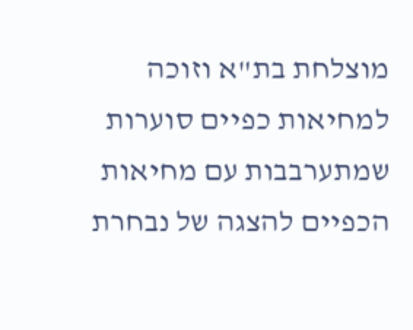מוצלחת בת"א וזוכה למחיאות כפיים סוערות שמתערבבות עם מחיאות הכפיים להצגה של נבחרת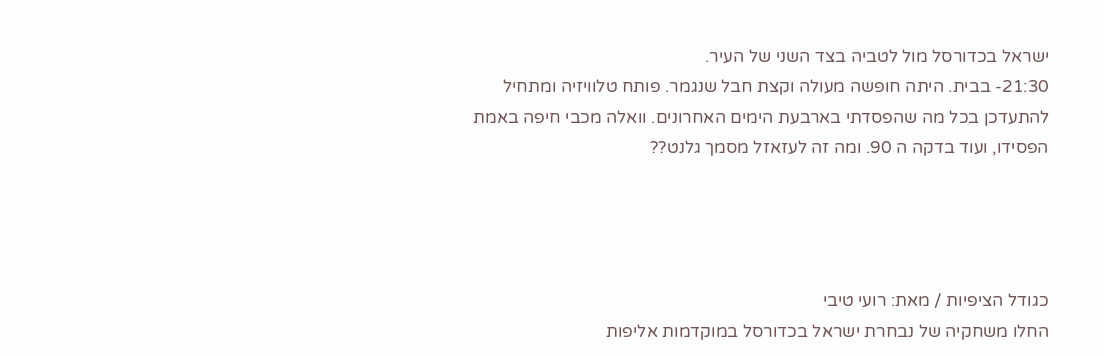ישראל בכדורסל מול לטביה בצד השני של העיר.
21:30- בבית. היתה חופשה מעולה וקצת חבל שנגמר. פותח טלוויזיה ומתחיל להתעדכן בכל מה שהפסדתי בארבעת הימים האחרונים. וואלה מכבי חיפה באמת הפסידו, ועוד בדקה ה 90. ומה זה לעזאזל מסמך גלנט??




כגודל הציפיות / מאת: רועי טיבי
החלו משחקיה של נבחרת ישראל בכדורסל במוקדמות אליפות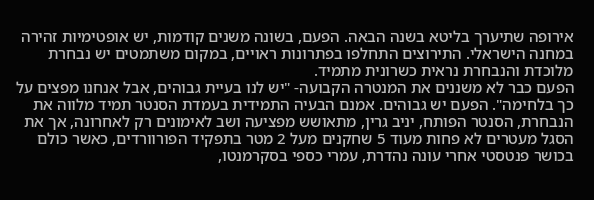אירופה שתיערך בליטא בשנה הבאה. הפעם, בשונה משנים קודמות, יש אופטימיות זהירה במחנה הישראלי. התירוצים התחלפו בפתרונות ראויים, במקום משתמטים יש נבחרת מלוכדת והנבחרת נראית כשרונית מתמיד.
הפעם כבר לא משננים את המנטרה הקבועה- "יש לנו בעיית גבוהים, אבל אנחנו מפצים על כך בלחימה". הפעם יש גבוהים. אמנם הבעיה התמידית בעמדת הסנטר תמיד מלווה את הנבחרת, הסנטר הפותח, יניב גרין, מתאושש מפציעה ושב לאימונים רק לאחרונה, אך את הסגל מעטרים לא פחות מעוד 5 שחקנים מעל 2 מטר בתפקיד הפורוורדים, כאשר כולם בכושר פנטסטי אחרי עונה נהדרת, עמרי כספי בסקרמנטו,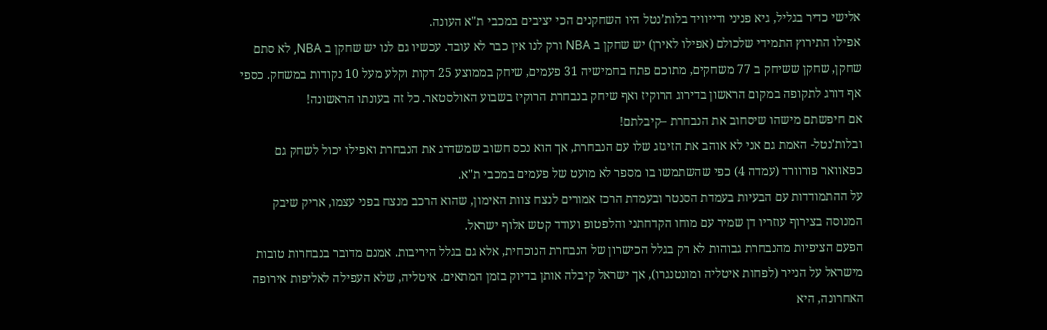אלישי כדיר בגליל, גיא פניני ודייוויד בלות’נטל היו השחקנים הכי יציבים במכבי ת"א העונה.
אפילו התירוץ התמידי שלכולם (אפילו לאירן) יש שחקן ב NBA ורק לנו אין כבר לא עובד. עכשיו גם לנו יש שחקן ב NBA, לא סתם שחקן, שחקן ששיחק ב 77 משחקים, מתוכם פתח בחמישיה 31 פעמים, שיחק בממוצע 25 דקות וקלע מעל 10 נקודות במשחק. כספי אף דורג לתקופה במקום הראשון בדירוג הרוקיז ואף שיחק בנבחרת הרוקיז בשבוע האולסטאר. כל זה בעונתו הראשונה!
אם חיפשתם מישהו שיסחוב את הנבחרת –קיבלתם!
ובלות’נטל- האמת גם אני לא אוהב את הזיגזג שלו עם הנבחרת, אך הוא נכס חשוב שמשדרג את הנבחרת ואפילו יכול לשחק גם כפאוואר פורוורד (עמדה 4) כפי שהשתמשו בו מספר לא מועט של פעמים במכבי ת"א.
על ההתמודדות עם הבעיות בעמדת הסנטר ובעמדת הרכז אמורים לנצח צוות האימון, שהוא הרכב מנצח בפני עצמו, אריק שיבק המנוסה בצירוף עוזריו דן שמיר עם מוחו הקדחתני והלפטופ ועודד קטש אלוף ישראל.
הפעם הציפיות מהנבחרת גבוהות לא רק בגלל הכישרון של הנבחרת הנוכחית, אלא גם בגלל היריבות. אמנם מדובר בנבחרות טובות מישראל על הנייר (לפחות איטליה ומונטנגרו), אך ישראל קיבלה אותן בדיוק בזמן המתאים. איטליה, שלא העפילה לאליפות אירופה האחרונה, היא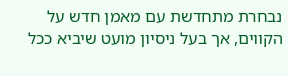נבחרת מתחדשת עם מאמן חדש על הקווים, אך בעל ניסיון מועט שיביא ככל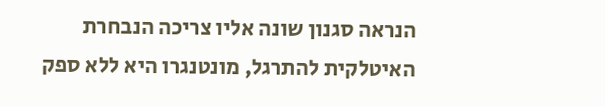הנראה סגנון שונה אליו צריכה הנבחרת האיטלקית להתרגל, מונטנגרו היא ללא ספק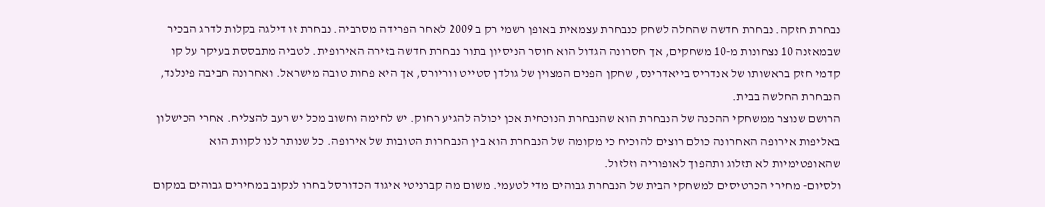נבחרת חזקה. נבחרת חדשה שהחלה לשחק כנבחרת עצמאית באופן רשמי רק ב 2009 לאחר הפרידה מסרביה. נבחרת זו דילגה בקלות לדרג הבכיר שבמאזנה 10 נצחונות מ-10 משחקים, אך חסרונה הגדול הוא חוסר הניסיון בתור נבחרת חדשה בזירה האירופית. לטביה מתבססת בעיקר על קו קדמי חזק בראשותו של אנדריס בייאדרינס, שחקן הפנים המצוין של גולדן סטייט ווריורס, אך היא פחות טובה מישראל. ואחרונה חביבה פינלנד, הנבחרת החלשה בבית.
הרושם שנוצר ממשחקי ההכנה של הנבחרת הוא שהנבחרת הנוכחית אכן יכולה להגיע רחוק. יש לחימה וחשוב מכל יש רעב להצליח. אחרי הכישלון באליפות אירופה האחרונה כולם רוצים להוכיח כי מקומה של הנבחרת הוא בין הנבחרות הטובות של אירופה. כל שנותר לנו לקוות הוא שהאופטימיות לא תזלוג ותהפוך לאופוריה וזלזול.
ולסיום- מחירי הכרטיסים למשחקי הבית של הנבחרת גבוהים מדי לטעמי. משום מה קברניטי איגוד הכדורסל בחרו לנקוב במחירים גבוהים במקום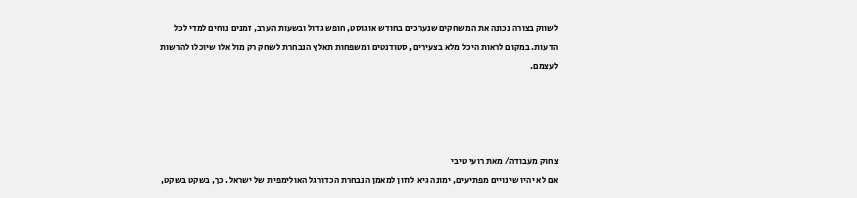לשווק בצורה נכונה את המשחקים שנערכים בחודש אוגוסט, חופש גדול ובשעות הערב, זמנים נוחים למדי לכל הדעות. במקום לראות היכל מלא בצעירים, סטודנטים ומשפחות תאלץ הנבחרת לשחק רק מול אלו שיוכלו להרשות לעצמם.




צחוק מעבודה/ מאת רועי טיבי
אם לא יהיו שינויים מפתיעים, ימונה גיא לוזון למאמן הנבחרת הכדורגל האולימפית של ישראל. כך, בשקט בשקט,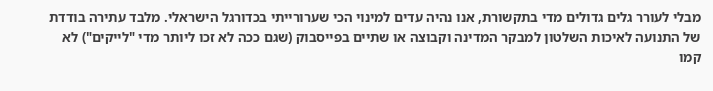מבלי לעורר גלים גדולים מדי בתקשורת, אנו נהיה עדים למינוי הכי שערורייתי בכדורגל הישראלי. מלבד עתירה בודדת של התנועה לאיכות השלטון למבקר המדינה וקבוצה או שתיים בפייסבוק (שגם ככה לא זכו ליותר מדי "לייקים") לא קמו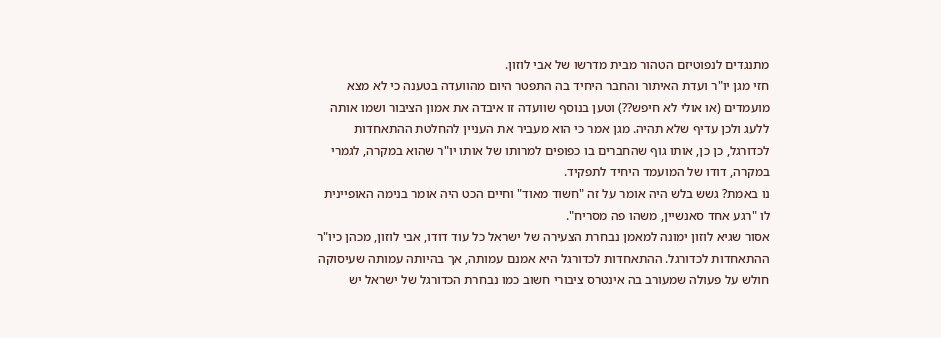מתנגדים לנפוטיזם הטהור מבית מדרשו של אבי לוזון.
חזי מגן יו"ר ועדת האיתור והחבר היחיד בה התפטר היום מהוועדה בטענה כי לא מצא מועמדים (או אולי לא חיפש??) וטען בנוסף שוועדה זו איבדה את אמון הציבור ושמו אותה ללעג ולכן עדיף שלא תהיה. מגן אמר כי הוא מעביר את העניין להחלטת ההתאחדות לכדורגל, כן כן, אותו גוף שהחברים בו כפופים למרותו של אותו יו"ר שהוא במקרה, לגמרי במקרה, דודו של המועמד היחיד לתפקיד.
נו באמת? גשש בלש היה אומר על זה "חשוד מאוד" וחיים הכט היה אומר בנימה האופיינית לו "רגע אחד סאנשיין, משהו פה מסריח".
אסור שגיא לוזון ימונה למאמן נבחרת הצעירה של ישראל כל עוד דודו, אבי לוזון, מכהן כיו"ר ההתאחדות לכדורגל. ההתאחדות לכדורגל היא אמנם עמותה, אך בהיותה עמותה שעיסוקה חולש על פעולה שמעורב בה אינטרס ציבורי חשוב כמו נבחרת הכדורגל של ישראל יש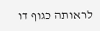לראותה כגוף דו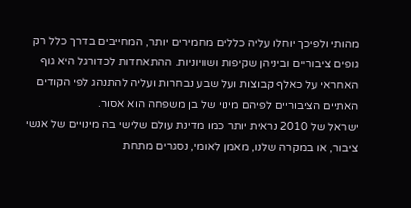מהותי ולפיכך יוחלו עליה כללים מחמירים יותר, המחייבים בדרך כלל רק גופים ציבוריים וביניהן שקיפות ושוויוניות. ההתאחדות לכדורגל היא גוף האחראי על כאלף קבוצות ועל שבע נבחרות ועליה להתנהג לפי הקודים האתיים הציבוריים לפיהם מינוי של בן משפחה הוא אסור.
ישראל של 2010 נראית יותר כמו מדינת עולם שלישי בה מינויים של אנשי ציבור, או במקרה שלנו, מאמן לאומי, נסגרים מתחת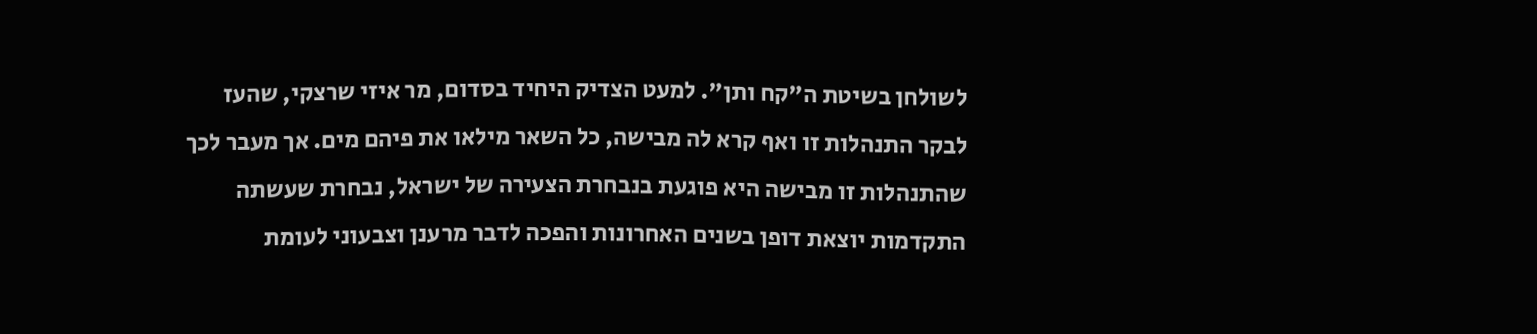לשולחן בשיטת ה"קח ותן". למעט הצדיק היחיד בסדום, מר איזי שרצקי, שהעז לבקר התנהלות זו ואף קרא לה מבישה, כל השאר מילאו את פיהם מים. אך מעבר לכך שהתנהלות זו מבישה היא פוגעת בנבחרת הצעירה של ישראל, נבחרת שעשתה התקדמות יוצאת דופן בשנים האחרונות והפכה לדבר מרענן וצבעוני לעומת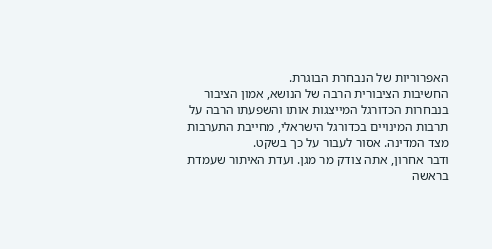האפרוריות של הנבחרת הבוגרת.
החשיבות הציבורית הרבה של הנושא, אמון הציבור בנבחרות הכדורגל המייצגות אותו והשפעתו הרבה על תרבות המינויים בכדורגל הישראלי, מחייבת התערבות מצד המדינה. אסור לעבור על כך בשקט.
ודבר אחרון, אתה צודק מר מגן. ועדת האיתור שעמדת בראשה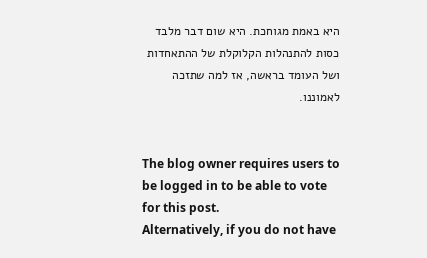היא באמת מגוחכת. היא שום דבר מלבד כסות להתנהלות הקלוקלת של ההתאחדות ושל העומד בראשה, אז למה שתזכה לאמוננו.


The blog owner requires users to be logged in to be able to vote for this post.
Alternatively, if you do not have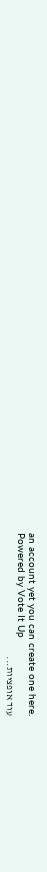an account yet you can create one here.
Powered by Vote It Up
עוד אופציות...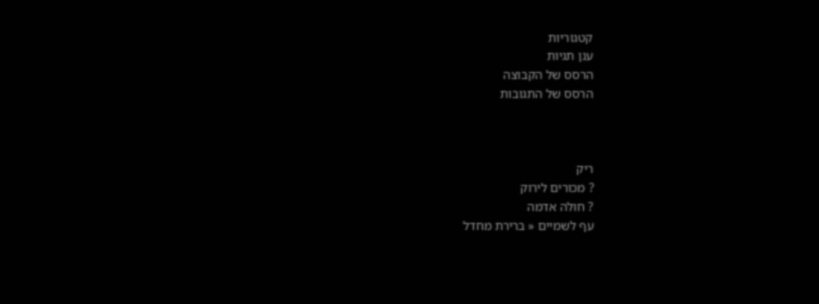קטגוריות
ענן תגיות
הרסס של הקבוצה
הרסס של התגובות



ריק
? מכורים לירוק
? חולה אדמה
עף לשמיים « ברירת מחדל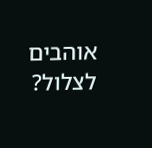אוהבים לצלול?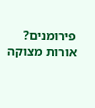פירומנים?
אורות מצוקה